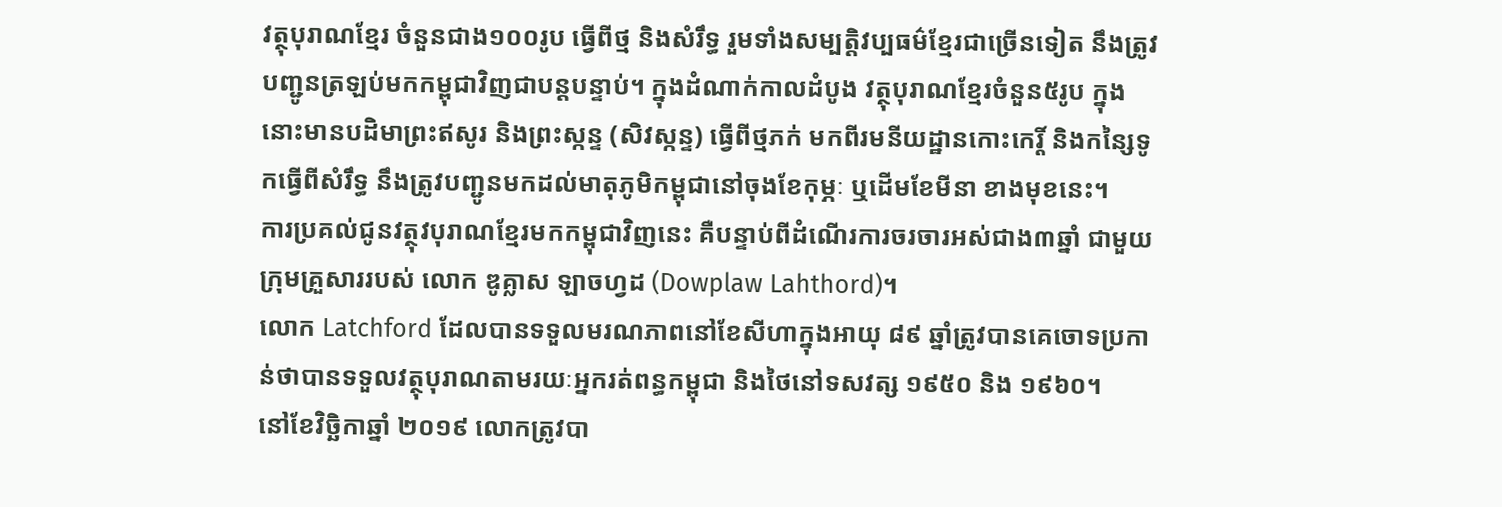វត្ថុបុរាណខ្មែរ ចំនួនជាង១០០រូប ធ្វើពីថ្ម និងសំរឹទ្ធ រួមទាំងសម្បត្តិវប្បធម៌ខ្មែរជាច្រើនទៀត នឹងត្រូវបញ្ជូនត្រឡប់មកកម្ពុជាវិញជាបន្តបន្ទាប់។ ក្នុងដំណាក់កាលដំបូង វត្ថុបុរាណខ្មែរចំនួន៥រូប ក្នុងនោះមានបដិមាព្រះឥសូរ និងព្រះស្កន្ទ (សិវស្កន្ទ) ធ្វើពីថ្មភក់ មកពីរមនីយដ្ឋានកោះកេរ្តិ៍ និងកន្សៃទូកធ្វើពីសំរឹទ្ធ នឹងត្រូវបញ្ជូនមកដល់មាតុភូមិកម្ពុជានៅចុងខែកុម្ភៈ ឬដើមខែមីនា ខាងមុខនេះ។
ការប្រគល់ជូនវត្ថុវបុរាណខ្មែរមកកម្ពុជាវិញនេះ គឺបន្ទាប់ពីដំណើរការចរចារអស់ជាង៣ឆ្នាំ ជាមួយក្រុមគ្រួសាររបស់ លោក ឌូគ្លាស ឡាចហ្វដ (Dowplaw Lahthord)។
លោក Latchford ដែលបានទទួលមរណភាពនៅខែសីហាក្នុងអាយុ ៨៩ ឆ្នាំត្រូវបានគេចោទប្រកាន់ថាបានទទួលវត្ថុបុរាណតាមរយៈអ្នករត់ពន្ធកម្ពុជា និងថៃនៅទសវត្ស ១៩៥០ និង ១៩៦០។
នៅខែវិច្ឆិកាឆ្នាំ ២០១៩ លោកត្រូវបា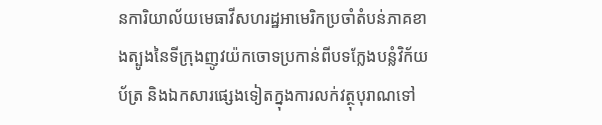នការិយាល័យមេធាវីសហរដ្ឋអាមេរិកប្រចាំតំបន់ភាគខាងត្បូងនៃទីក្រុងញូវយ៉កចោទប្រកាន់ពីបទក្លែងបន្លំវិក័យប័ត្រ និងឯកសារផ្សេងទៀតក្នុងការលក់វត្ថុបុរាណទៅ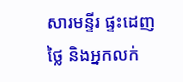សារមន្ទីរ ផ្ទះដេញថ្លៃ និងអ្នកលក់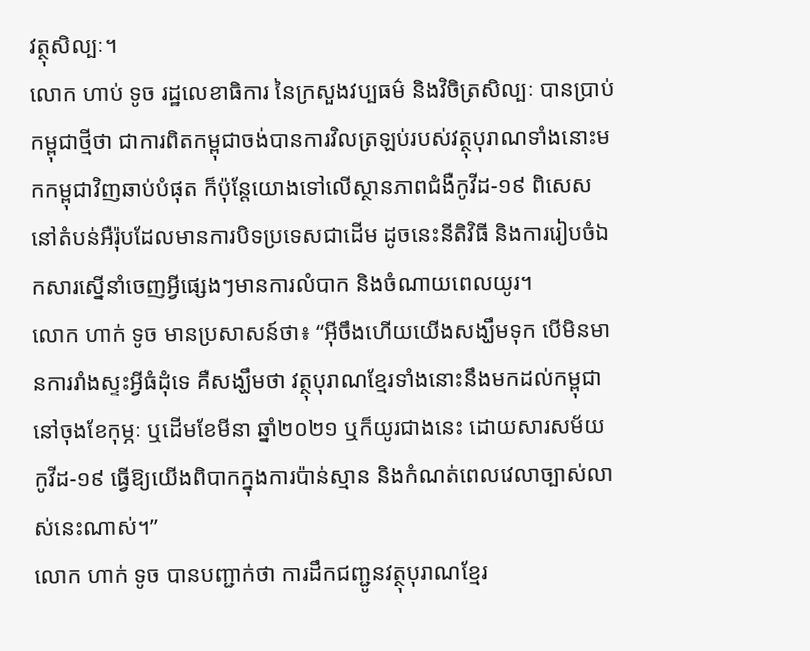វត្ថុសិល្បៈ។
លោក ហាប់ ទូច រដ្ឋលេខាធិការ នៃក្រសួងវប្បធម៌ និងវិចិត្រសិល្បៈ បានប្រាប់កម្ពុជាថ្មីថា ជាការពិតកម្ពុជាចង់បានការវិលត្រឡប់របស់វត្ថុបុរាណទាំងនោះមកកម្ពុជាវិញឆាប់បំផុត ក៏ប៉ុន្តែយោងទៅលើស្ថានភាពជំងឺកូវីដ-១៩ ពិសេសនៅតំបន់អឺរ៉ុបដែលមានការបិទប្រទេសជាដើម ដូចនេះនីតិវិធី និងការរៀបចំឯកសារស្នើនាំចេញអ្វីផ្សេងៗមានការលំបាក និងចំណាយពេលយូរ។
លោក ហាក់ ទូច មានប្រសាសន៍ថា៖ “អ៊ីចឹងហើយយើងសង្ឃឹមទុក បើមិនមានការរាំងស្ទះអ្វីធំដុំទេ គឺសង្ឃឹមថា វត្ថុបុរាណខ្មែរទាំងនោះនឹងមកដល់កម្ពុជានៅចុងខែកុម្ភៈ ឬដើមខែមីនា ឆ្នាំ២០២១ ឬក៏យូរជាងនេះ ដោយសារសម័យកូវីដ-១៩ ធ្វើឱ្យយើងពិបាកក្នុងការប៉ាន់ស្មាន និងកំណត់ពេលវេលាច្បាស់លាស់នេះណាស់។”
លោក ហាក់ ទូច បានបញ្ជាក់ថា ការដឹកជញ្ជូនវត្ថុបុរាណខ្មែរ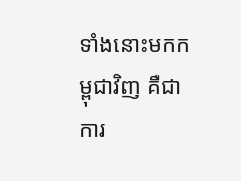ទាំងនោះមកកម្ពុជាវិញ គឺជាការ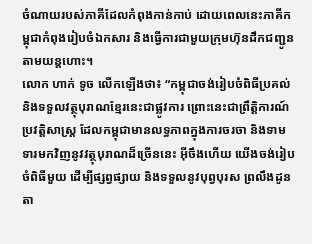ចំណាយរបស់ភាគីដែលកំពុងកាន់កាប់ ដោយពេលនេះភាគីកម្ពុជាកំពុងរៀបចំឯកសារ និងធ្វើការជាមួយក្រុមហ៊ុនដឹកជញ្ជូនតាមយន្តហោះ។
លោក ហាក់ ទូច លើកឡើងថា៖ “កម្ពុជាចង់រៀបចំពិធីប្រគល់ និងទទួលវត្ថុបុរាណខ្មែរនេះជាផ្លូវការ ព្រោះនេះជាព្រឹត្តិការណ៍ប្រវត្តិសាស្ត្រ ដែលកម្ពុជាមានលទ្ធភាពក្នុងការចរចា និងទាមទារមកវិញនូវវត្ថុបុរាណដ៏ច្រើននេះ អ៊ីចឹងហើយ យើងចង់រៀបចំពិធីមួយ ដើម្បីផ្សព្វផ្សាយ និងទទួលនូវបុព្វបុរស ព្រលឹងដូនតា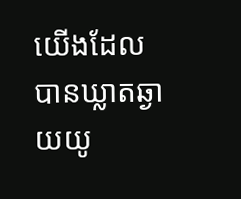យើងដែលបានឃ្លាតឆ្ងាយយូ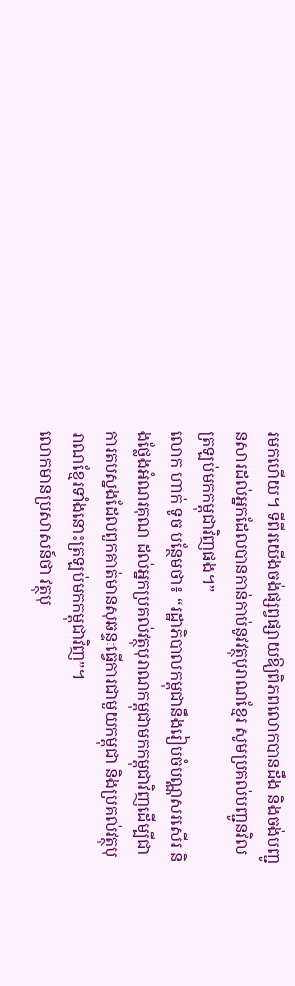រមកហើយ។ ទីពីរយើងចង់ផ្សព្វផ្សាយឱ្យពិភពលោកបានដឹង និងចង់បញ្ជូនសារដល់អ្នកដែលបានកាន់កាប់នូវវត្ថុបុរាណខ្មែរ សូមប្រគល់បញ្ជូនវិលត្រឡប់មកកម្ពុជាវិញផង។”
លោក ហាក់ ទូច បន្ថែមថា៖ “រដ្ឋាភិបាលកម្ពុជានឹងរៀបចំបណ្ណសរសើរ និងថ្លែងអំណរគុណ ដល់អ្នកប្រគល់វត្ថុបុរាណកម្ពុជាមកកម្ពុជាវិញដើម្បីជាការតបស្នងដែលពួកគាត់មានសុឆន្ទៈធ្វើការជាមួយកម្ពុជា និងប្រគល់វត្ថុបុរាណខ្មែរទាំងនោះត្រឡប់មកកម្ពុជាវិញ”។
លោកមានប្រសាសន៍ថា វត្ថុបុ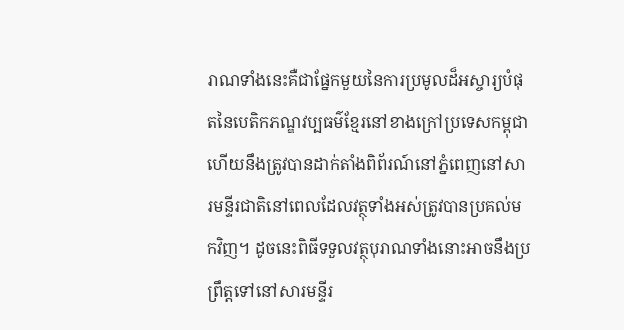រាណទាំងនេះគឺជាផ្នែកមួយនៃការប្រមូលដ៏អស្ចារ្យបំផុតនៃបេតិកភណ្ឌវប្បធម៌ខ្មែរនៅខាងក្រៅប្រទេសកម្ពុជា ហើយនឹងត្រូវបានដាក់តាំងពិព័រណ៍នៅភ្នំពេញនៅសារមន្ទីរជាតិនៅពេលដែលវត្ថុទាំងអស់ត្រូវបានប្រគល់មកវិញ។ ដូចនេះពិធីទទួលវត្ថុបុរាណទាំងនោះអាចនឹងប្រព្រឹត្តទៅនៅសារមន្ទីរ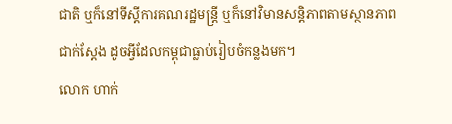ជាតិ ឬក៏នៅទីស្ដីការគណរដ្ឋមន្ត្រី ឬក៏នៅវិមានសន្តិភាពតាមស្ថានភាពជាក់ស្ដែង ដូចអ្វីដែលកម្ពុជាធ្លាប់រៀបចំកន្លងមក។
លោក ហាក់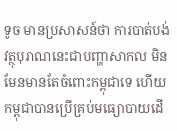ទូច មានប្រសាសន៍ថា ការបាត់បង់វត្ថុបុរាណនេះជាបញ្ហាសាកល មិនមែនមានតែចំពោះកម្ពុជាទេ ហើយកម្ពុជាបានប្រើគ្រប់មធ្យោបាយដើ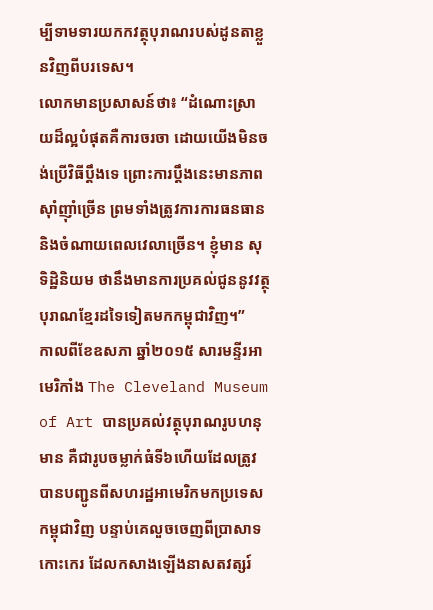ម្បីទាមទារយកកវត្ថុបុរាណរបស់ដូនតាខ្លួនវិញពីបរទេស។
លោកមានប្រសាសន៍ថា៖ “ដំណោះស្រាយដ៏ល្អបំផុតគឺការចរចា ដោយយើងមិនចង់ប្រើវិធីប្ដឹងទេ ព្រោះការប្ដឹងនេះមានភាពស៊ាំញ៉ាំច្រើន ព្រមទាំងត្រូវការការធនធាន និងចំណាយពេលវេលាច្រើន។ ខ្ញុំមាន សុទិដ្ឋិនិយម ថានឹងមានការប្រគល់ជូននូវវត្ថុបុរាណខ្មែរដទៃទៀតមកកម្ពុជាវិញ។”
កាលពីខែឧសភា ឆ្នាំ២០១៥ សារមន្ទីរអាមេរិកាំង The Cleveland Museum of Art បានប្រគល់វត្ថុបុរាណរូបហនុមាន គឺជារូបចម្លាក់ធំទី៦ហើយដែលត្រូវបានបញ្ជូនពីសហរដ្ឋអាមេរិកមកប្រទេសកម្ពុជាវិញ បន្ទាប់គេលួចចេញពីប្រាសាទកោះកេរ ដែលកសាងឡើងនាសតវត្សរ៍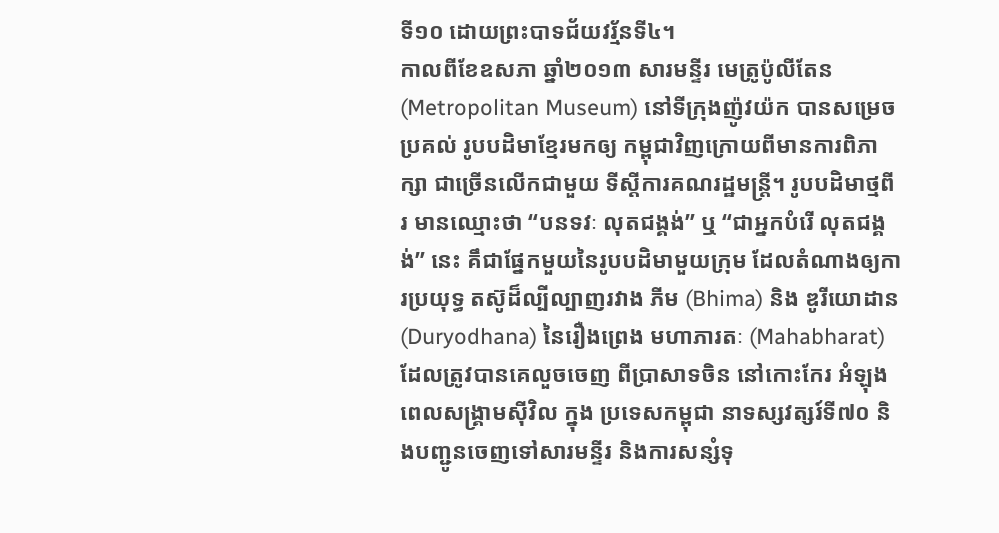ទី១០ ដោយព្រះបាទជ័យវរ្ម័នទី៤។
កាលពីខែឧសភា ឆ្នាំ២០១៣ សារមន្ទីរ មេត្រូប៉ូលីតែន (Metropolitan Museum) នៅទីក្រុងញ៉ូវយ៉ក បានសម្រេចប្រគល់ រូបបដិមាខ្មែរមកឲ្យ កម្ពុជាវិញក្រោយពីមានការពិភាក្សា ជាច្រើនលើកជាមួយ ទីស្តីការគណរដ្ឋមន្រ្តី។ រូបបដិមាថ្មពីរ មានឈ្មោះថា “បនទវៈ លុតជង្គង់” ឬ “ជាអ្នកបំរើ លុតជង្គង់” នេះ គឹជាផ្នែកមួយនៃរូបបដិមាមួយក្រុម ដែលតំណាងឲ្យការប្រយុទ្ធ តស៊ូដ៏ល្បីល្បាញរវាង ភីម (Bhima) និង ឌូរីយោដាន (Duryodhana) នៃរឿងព្រេង មហាភារតៈ (Mahabharat) ដែលត្រូវបានគេលួចចេញ ពីប្រាសាទចិន នៅកោះកែរ អំឡុងពេលសង្គ្រាមស៊ីវិល ក្នុង ប្រទេសកម្ពុជា នាទស្សវត្សរ៍ទី៧០ និងបញ្ជូនចេញទៅសារមន្ទីរ និងការសន្សំទុ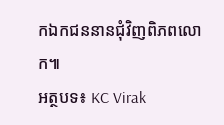កឯកជននានជុំវិញពិភពលោក៕
អត្ថបទ៖ KC Virak